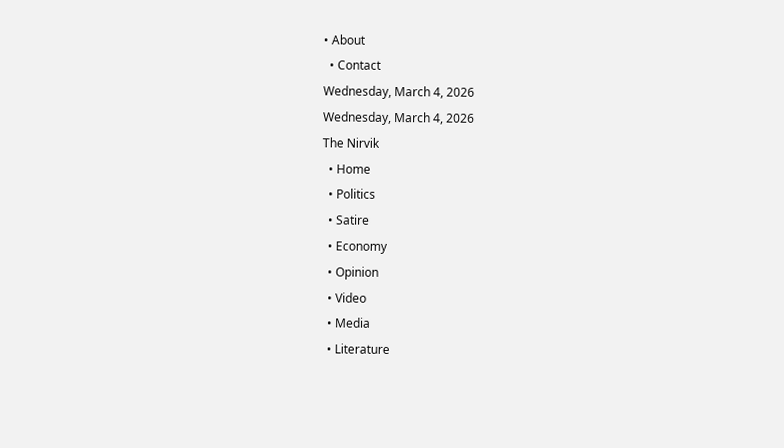• About
  • Contact
Wednesday, March 4, 2026
Wednesday, March 4, 2026
The Nirvik
  • Home
  • Politics
  • Satire
  • Economy
  • Opinion
  • Video
  • Media
  • Literature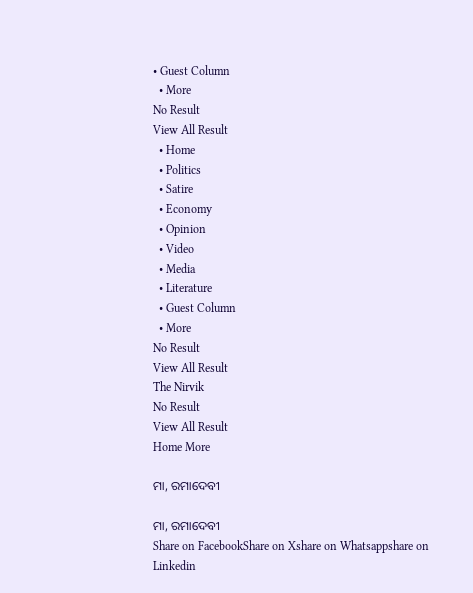• Guest Column
  • More
No Result
View All Result
  • Home
  • Politics
  • Satire
  • Economy
  • Opinion
  • Video
  • Media
  • Literature
  • Guest Column
  • More
No Result
View All Result
The Nirvik
No Result
View All Result
Home More

ମା, ରମାଦେବୀ

ମା, ରମାଦେବୀ
Share on FacebookShare on Xshare on Whatsappshare on Linkedin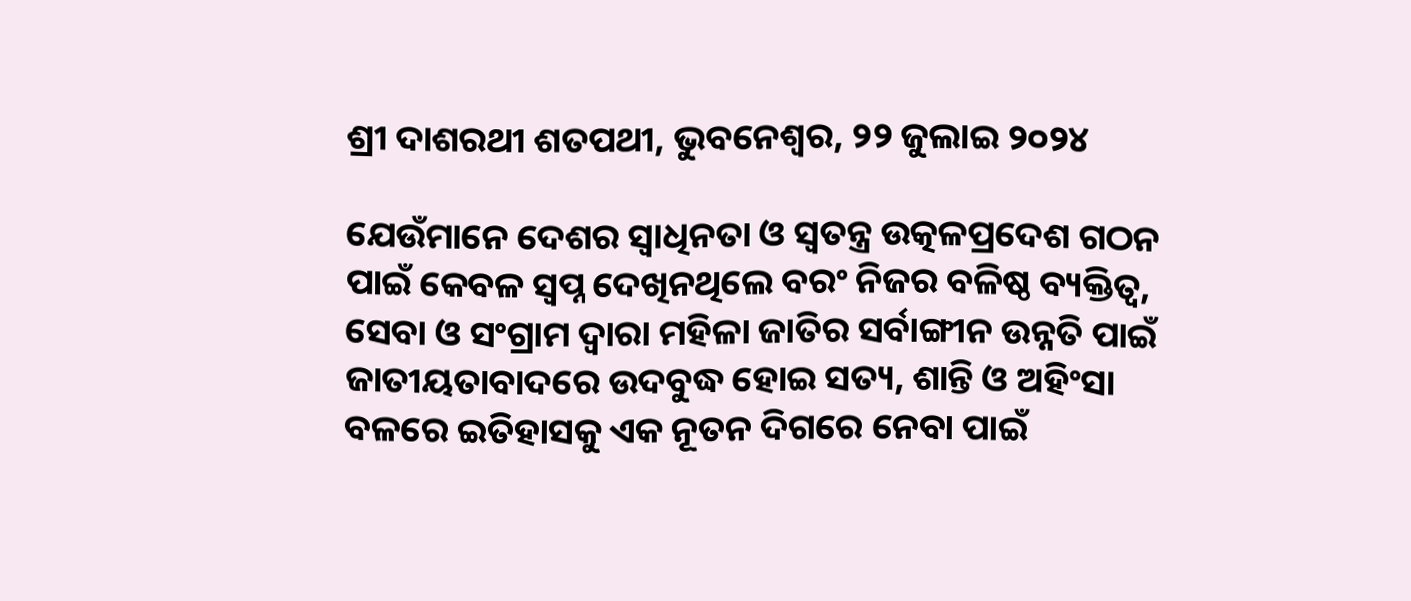ଶ୍ରୀ ଦାଶରଥୀ ଶତପଥୀ, ଭୁବନେଶ୍ଵର, ୨୨ ଜୁଲାଇ ୨୦୨୪

ଯେଉଁମାନେ ଦେଶର ସ୍ୱାଧିନତା ଓ ସ୍ୱତନ୍ତ୍ର ଉତ୍କଳପ୍ରଦେଶ ଗଠନ ପାଇଁ କେବଳ ସ୍ୱପ୍ନ ଦେଖିନଥିଲେ ବରଂ ନିଜର ବଳିଷ୍ଠ ବ୍ୟକ୍ତିତ୍ୱ, ସେବା ଓ ସଂଗ୍ରାମ ଦ୍ୱାରା ମହିଳା ଜାତିର ସର୍ବାଙ୍ଗୀନ ଉନ୍ନତି ପାଇଁ ଜାତୀୟତାବାଦରେ ଉଦବୁଦ୍ଧ ହୋଇ ସତ୍ୟ, ଶାନ୍ତି ଓ ଅହିଂସା ବଳରେ ଇତିହାସକୁ ଏକ ନୂତନ ଦିଗରେ ନେବା ପାଇଁ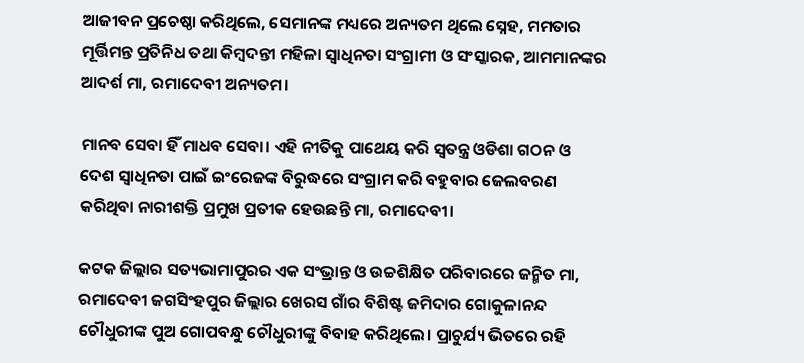ଆଜୀବନ ପ୍ରଚେଷ୍ଠା କରିଥିଲେ, ସେମାନଙ୍କ ମଧ୍ୟରେ ଅନ୍ୟତମ ଥିଲେ ସ୍ନେହ, ମମତାର ମୂର୍ତ୍ତିମନ୍ତ ପ୍ରତିନିଧ ତଥା କିମ୍ବଦନ୍ତୀ ମହିଳା ସ୍ୱାଧିନତା ସଂଗ୍ରାମୀ ଓ ସଂସ୍କାରକ, ଆମମାନଙ୍କର ଆଦର୍ଶ ମା, ରମାଦେବୀ ଅନ୍ୟତମ।

ମାନବ ସେବା ହିଁ ମାଧବ ସେବା। ଏହି ନୀତିକୁ ପାଥେୟ କରି ସ୍ୱତନ୍ତ୍ର ଓଡିଶା ଗଠନ ଓ ଦେଶ ସ୍ୱାଧିନତା ପାଇଁ ଇଂରେଜଙ୍କ ବିରୁଦ୍ଧରେ ସଂଗ୍ରାମ କରି ବହୁବାର ଜେଲବରଣ କରିଥିବା ନାରୀଶକ୍ତି ପ୍ରମୁଖ ପ୍ରତୀକ ହେଉଛନ୍ତି ମା, ରମାଦେବୀ।

କଟକ ଜିଲ୍ଲାର ସତ୍ୟଭାମାପୁରର ଏକ ସଂଭ୍ରାନ୍ତ ଓ ଉଚ୍ଚଶିକ୍ଷିତ ପରିବାରରେ ଜନ୍ମିତ ମା, ରମାଦେବୀ ଜଗସିଂହପୁର ଜିଲ୍ଲାର ଖେରସ ଗାଁର ବିଶିଷ୍ଟ ଜମିଦାର ଗୋକୁଳାନନ୍ଦ ଚୌଧୁରୀଙ୍କ ପୁଅ ଗୋପବନ୍ଧୁ ଚୌଧୁରୀଙ୍କୁ ବିବାହ କରିଥିଲେ। ପ୍ରାଚୁର୍ଯ୍ୟ ଭିତରେ ରହି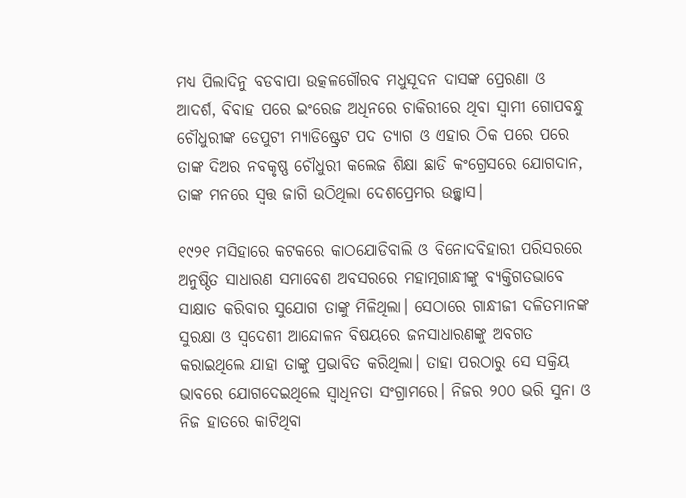ମଧ୍ୟ ପିଲାଦିନୁ ବଡବାପା ଉତ୍କଳଗୌରବ ମଧୁସୂଦନ ଦାସଙ୍କ ପ୍ରେରଣା ଓ ଆଦର୍ଶ, ବିବାହ ପରେ ଇଂରେଜ ଅଧିନରେ ଚାକିରୀରେ ଥିବା ସ୍ୱାମୀ ଗୋପବନ୍ଧୁ ଚୌଧୁରୀଙ୍କ ଡେପୁଟୀ ମ୍ୟାଡିଷ୍ଟ୍ରେଟ ପଦ ତ୍ୟାଗ ଓ ଏହାର ଠିକ ପରେ ପରେ ତାଙ୍କ ଦିଅର ନବକୃଷ୍ଣ ଚୌଧୁରୀ କଲେଜ ଶିକ୍ଷା ଛାଡି କଂଗ୍ରେସରେ ଯୋଗଦାନ, ତାଙ୍କ ମନରେ ସ୍ୱତ୍ତ ଜାଗି ଉଠିଥିଲା ଦେଶପ୍ରେମର ଉଚ୍ଛ୍ୱାସ।

୧୯୨୧ ମସିହାରେ କଟକରେ କାଠଯୋଡିବାଲି ଓ ବିନୋଦବିହାରୀ ପରିସରରେ ଅନୁଷ୍ଠିତ ସାଧାରଣ ସମାବେଶ ଅବସରରେ ମହାତ୍ମଗାନ୍ଧୀଙ୍କୁ ବ୍ୟକ୍ତିଗତଭାବେ ସାକ୍ଷାତ କରିବାର ସୁଯୋଗ ତାଙ୍କୁ ମିଳିଥିଲା। ସେଠାରେ ଗାନ୍ଧୀଜୀ ଦଳିତମାନଙ୍କ ସୁରକ୍ଷା ଓ ସ୍ୱଦେଶୀ ଆନ୍ଦୋଳନ ବିଷୟରେ ଜନସାଧାରଣଙ୍କୁ ଅବଗତ କରାଇଥିଲେ ଯାହା ତାଙ୍କୁ ପ୍ରଭାବିତ କରିଥିଲା। ତାହା ପରଠାରୁ ସେ ସକ୍ରିୟ ଭାବରେ ଯୋଗଦେଇଥିଲେ ସ୍ୱାଧିନତା ସଂଗ୍ରାମରେ। ନିଜର ୨୦୦ ଭରି ସୁନା ଓ ନିଜ ହାତରେ କାଟିଥିବା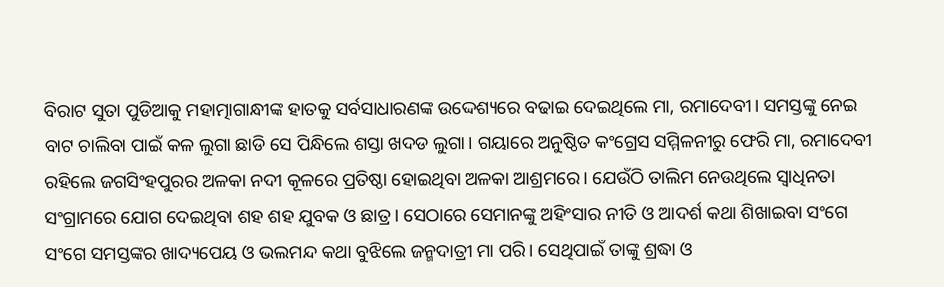ବିରାଟ ସୁତା ପୁଡିଆକୁ ମହାତ୍ମାଗାନ୍ଧୀଙ୍କ ହାତକୁ ସର୍ବସାଧାରଣଙ୍କ ଉଦ୍ଦେଶ୍ୟରେ ବଢାଇ ଦେଇଥିଲେ ମା, ରମାଦେବୀ। ସମସ୍ତଙ୍କୁ ନେଇ ବାଟ ଚାଲିବା ପାଇଁ କଳ ଲୁଗା ଛାଡି ସେ ପିନ୍ଧିଲେ ଶସ୍ତା ଖଦଡ ଲୁଗା। ଗୟାରେ ଅନୁଷ୍ଠିତ କଂଗ୍ରେସ ସମ୍ମିଳନୀରୁ ଫେରି ମା, ରମାଦେବୀ ରହିଲେ ଜଗସିଂହପୁରର ଅଳକା ନଦୀ କୂଳରେ ପ୍ରତିଷ୍ଠା ହୋଇଥିବା ଅଳକା ଆଶ୍ରମରେ। ଯେଉଁଠି ତାଲିମ ନେଉଥିଲେ ସ୍ୱାଧିନତା ସଂଗ୍ରାମରେ ଯୋଗ ଦେଇଥିବା ଶହ ଶହ ଯୁବକ ଓ ଛାତ୍ର। ସେଠାରେ ସେମାନଙ୍କୁ ଅହିଂସାର ନୀତି ଓ ଆଦର୍ଶ କଥା ଶିଖାଇବା ସଂଗେ ସଂଗେ ସମସ୍ତଙ୍କର ଖାଦ୍ୟପେୟ ଓ ଭଲମନ୍ଦ କଥା ବୁଝିଲେ ଜନ୍ମଦାତ୍ରୀ ମା ପରି। ସେଥିପାଇଁ ତାଙ୍କୁ ଶ୍ରଦ୍ଧା ଓ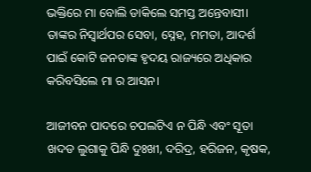ଭକ୍ତିରେ ମା ବୋଲି ଡାକିଲେ ସମସ୍ତ ଅନ୍ତେବାସୀ। ତାଙ୍କର ନିସ୍ୱାର୍ଥପର ସେବା, ସ୍ନେହ, ମମତା, ଆଦର୍ଶ ପାଇଁ କୋଟି ଜନତାଙ୍କ ହୃଦୟ ରାଜ୍ୟରେ ଅଧିକାର କରିବସିଲେ ମା ର ଆସନ।

ଆଜୀବନ ପାଦରେ ଚପଲଟିଏ ନ ପିନ୍ଧି ଏବଂ ସୂତା ଖଦଡ ଲୁଗାକୁ ପିନ୍ଧି ଦୁଃଖୀ, ଦରିଦ୍ର, ହରିଜନ, କୃଷକ,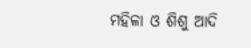ମହିଳା ଓ ଶିଶୁ ଆଦି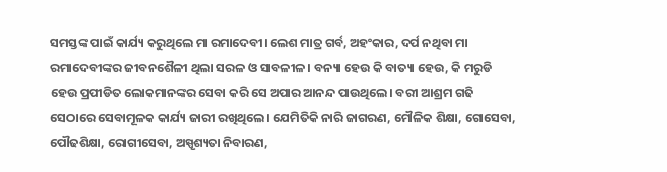ସମସ୍ତଙ୍କ ପାଇଁ କାର୍ଯ୍ୟ କରୁଥିଲେ ମା ରମାଦେବୀ। ଲେଶ ମାତ୍ର ଗର୍ବ, ଅହଂକାର, ଦର୍ପ ନଥିବା ମା ରମାଦେବୀଙ୍କର ଜୀବନଶୈଳୀ ଥିଲା ସରଳ ଓ ସାବଳୀଳ। ବନ୍ୟା ହେଉ କି ବାତ୍ୟା ହେଉ, କି ମରୁଡି ହେଉ ପ୍ରପୀଡିତ ଲୋକମାନଙ୍କର ସେବା କରି ସେ ଅପାର ଆନନ୍ଦ ପାଉଥିଲେ। ବରୀ ଆଶ୍ରମ ଗଢି ସେଠାରେ ସେବାମୂଳକ କାର୍ଯ୍ୟ ଜାରୀ ରଖିଥିଲେ। ଯେମିତିକି ନାରି ଜାଗରଣ, ମୌଳିକ ଶିକ୍ଷା, ଗୋସେବା, ପୌଢଶିକ୍ଷା, ରୋଗୀସେବା, ଅସ୍ପୃଶ୍ୟତା ନିବାରଣ,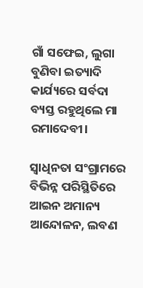ଗାଁ ସଫେଇ, ଲୁଗା ବୁଣିବା ଇତ୍ୟାଦି କାର୍ଯ୍ୟରେ ସର୍ବଦା ବ୍ୟସ୍ତ ରହୁଥିଲେ ମା ରମାଦେବୀ।

ସ୍ୱାଧିନତା ସଂଗ୍ରାମରେ ବିଭିନ୍ନ ପରିସ୍ଥିତିରେ ଆଇନ ଅମାନ୍ୟ ଆନ୍ଦୋଳନ, ଲବଣ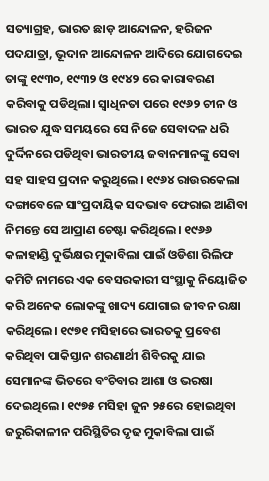ସତ୍ୟାଗ୍ରହ, ଭାରତ ଛାଡ଼ ଆନ୍ଦୋଳନ, ହରିଜନ ପଦଯାତ୍ରା, ଭୂଦାନ ଆନ୍ଦୋଳନ ଆଦିରେ ଯୋଗଦେଇ ତାଙ୍କୁ ୧୯୩୦, ୧୯୩୨ ଓ ୧୯୪୨ ରେ କାରାବରଣ କରିବାକୁ ପଡିଥିଲା। ସ୍ୱାଧିନତା ପରେ ୧୯୬୨ ଚୀନ ଓ ଭାରତ ଯୁଦ୍ଧ ସମୟରେ ସେ ନିଜେ ସେବାଦଳ ଧରି ଦୁର୍ଦ୍ଦିନରେ ପଡିଥିବା ଭାରତୀୟ ଜବାନମାନଙ୍କୁ ସେବା ସହ ସାହସ ପ୍ରଦାନ କରୁଥିଲେ। ୧୯୬୪ ରାଉରକେଲା ଦଙ୍ଗାବେଳେ ସାଂପ୍ରଦାୟିକ ସଦଭାବ ଫେରାଇ ଆଣିବା ନିମନ୍ତେ ସେ ଆପ୍ରାଣ ଚେଷ୍ଟା କରିଥିଲେ। ୧୯୬୬ କଳାହାଣ୍ଡି ଦୁର୍ଭିକ୍ଷର ମୁକାବିଲା ପାଇଁ ଓଡିଶା ରିଲିଫ କମିଟି ନାମରେ ଏକ ବେସରକାରୀ ସଂସ୍ଥାକୁ ନିୟୋଜିତ କରି ଅନେକ ଲୋକଙ୍କୁ ଖାଦ୍ୟ ଯୋଗାଇ ଜୀବନ ରକ୍ଷା କରିଥିଲେ। ୧୯୭୧ ମସିହାରେ ଭାରତକୁ ପ୍ରବେଶ କରିଥିବା ପାକିସ୍ତାନ ଶରଣାର୍ଥୀ ଶିବିରକୁ ଯାଇ ସେମାନଙ୍କ ଭିତରେ ବଂଚିବାର ଆଶା ଓ ଭରଷା ଦେଇଥିଲେ। ୧୯୭୫ ମସିହା ଜୁନ ୨୫ରେ ହୋଇଥିବା ଜରୁରିକାଳୀନ ପରିସ୍ଥିତିର ଦୃଢ ମୁକାବିଲା ପାଇଁ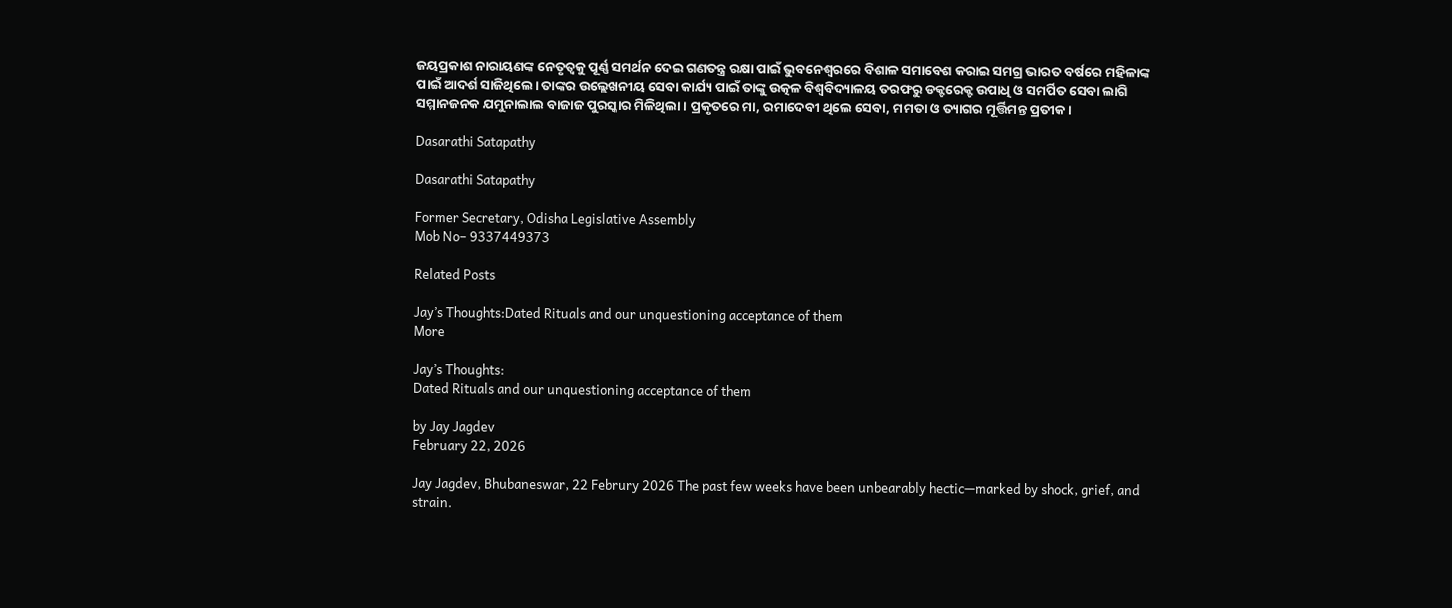ଜୟପ୍ରକାଶ ନାରାୟଣଙ୍କ ନେତୃତ୍ୱକୁ ପୂର୍ଣ୍ଣ ସମର୍ଥନ ଦେଇ ଗଣତନ୍ତ୍ର ରକ୍ଷା ପାଇଁ ଭୁବନେଶ୍ୱରରେ ବିଶାଳ ସମାବେଶ କରାଇ ସମଗ୍ର ଭାରତ ବର୍ଷରେ ମହିଳାଙ୍କ ପାଇଁ ଆଦର୍ଶ ସାଜିଥିଲେ। ତାଙ୍କର ଉଲ୍ଲେଖନୀୟ ସେବା କାର୍ଯ୍ୟ ପାଇଁ ତାଙ୍କୁ ଉତ୍କଳ ବିଶ୍ୱବିଦ୍ୟାଳୟ ତରଫରୁ ଡକ୍ଟରେକ୍ଟ ଉପାଧି ଓ ସମର୍ପିତ ସେବା ଲାଗି ସମ୍ମାନଜନକ ଯମୁନାଲାଲ ବାଜାଜ ପୁରସ୍କାର ମିଳିଥିଲା। ପ୍ରକୃତରେ ମା, ରମାଦେବୀ ଥିଲେ ସେବା, ମମତା ଓ ତ୍ୟାଗର ମୂର୍ତ୍ତିମନ୍ତ ପ୍ରତୀକ।

Dasarathi Satapathy

Dasarathi Satapathy

Former Secretary, Odisha Legislative Assembly
Mob No– 9337449373

Related Posts

Jay’s Thoughts:Dated Rituals and our unquestioning acceptance of them
More

Jay’s Thoughts:
Dated Rituals and our unquestioning acceptance of them

by Jay Jagdev
February 22, 2026

Jay Jagdev, Bhubaneswar, 22 Februry 2026 The past few weeks have been unbearably hectic—marked by shock, grief, and strain.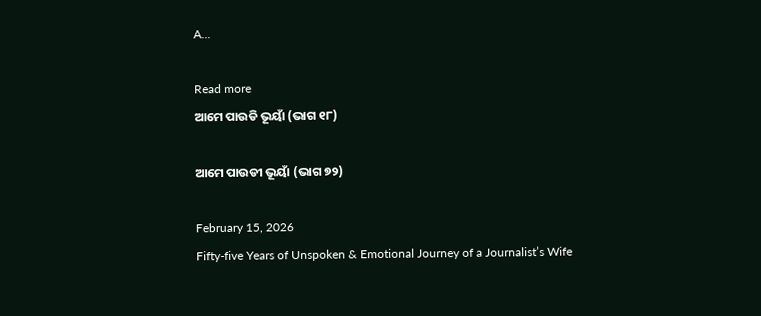A...

Read more
ଆମେ ପାଉଡି ଭୂୟାଁ (ଭାଗ ୧୮)

ଆମେ ପାଉଡୀ ଭୂୟାଁ (ଭାଗ ୭୨)

February 15, 2026
Fifty-five Years of Unspoken & Emotional Journey of a Journalist’s Wife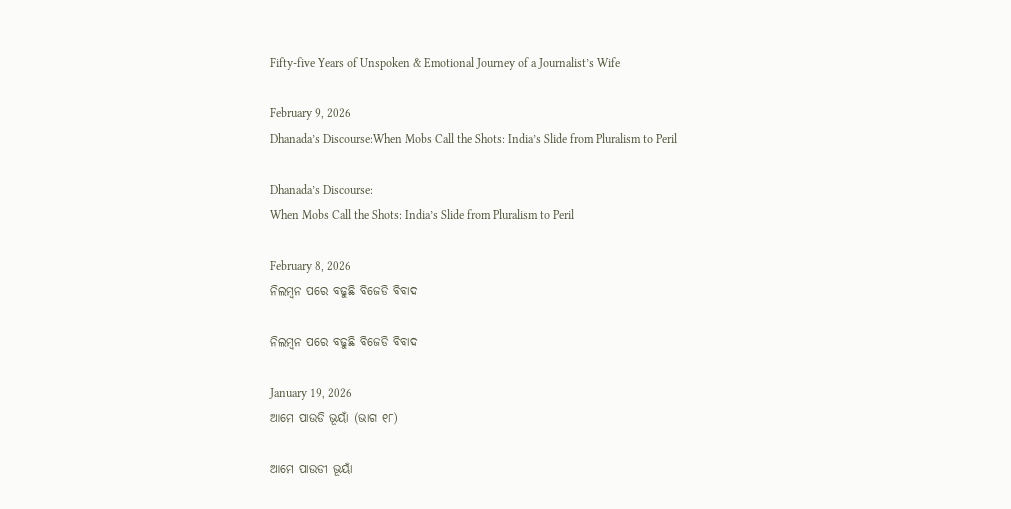Fifty-five Years of Unspoken & Emotional Journey of a Journalist’s Wife

February 9, 2026
Dhanada’s Discourse:When Mobs Call the Shots: India’s Slide from Pluralism to Peril

Dhanada’s Discourse:
When Mobs Call the Shots: India’s Slide from Pluralism to Peril

February 8, 2026
ନିଲମ୍ବନ ପରେ ବଢୁଛି ବିଜେଡି ବିବାଦ

ନିଲମ୍ବନ ପରେ ବଢୁଛି ବିଜେଡି ବିବାଦ

January 19, 2026
ଆମେ ପାଉଡି ଭୂୟାଁ (ଭାଗ ୧୮)

ଆମେ ପାଉଡୀ ଭୂୟାଁ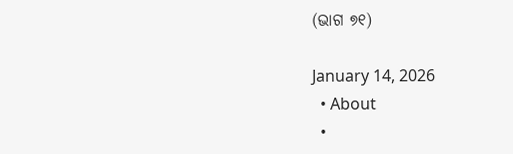(ଭାଗ ୭୧)

January 14, 2026
  • About
  •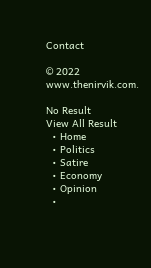Contact

© 2022 www.thenirvik.com.

No Result
View All Result
  • Home
  • Politics
  • Satire
  • Economy
  • Opinion
  •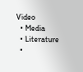Video
  • Media
  • Literature
  •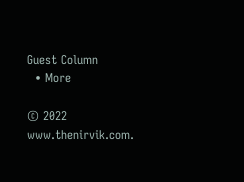Guest Column
  • More

© 2022 www.thenirvik.com.